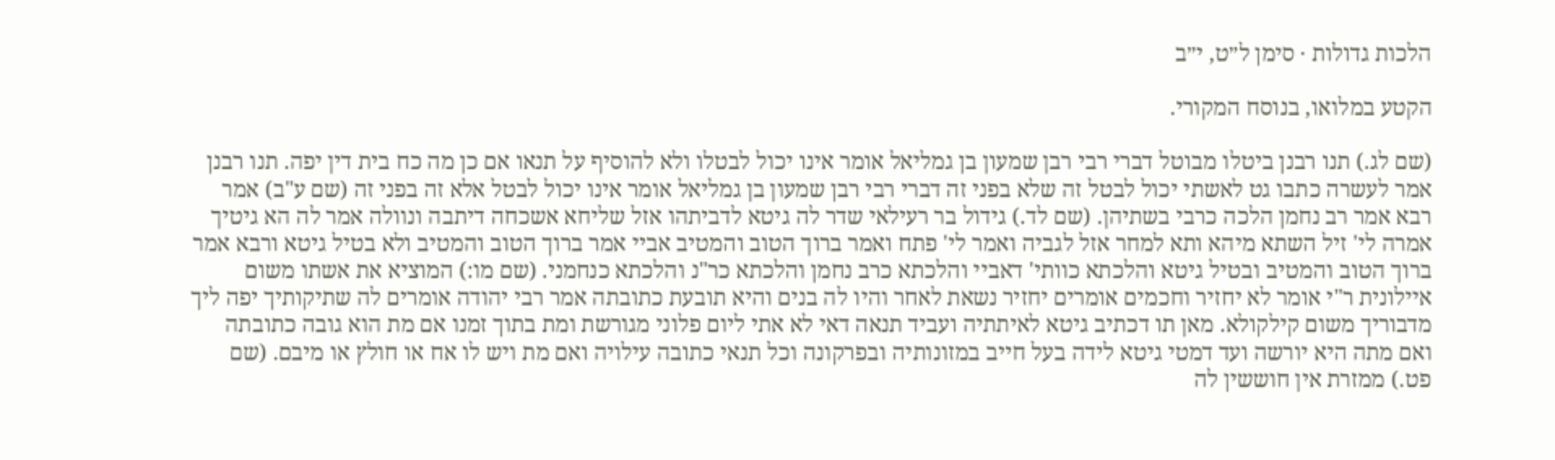הלכות גדולות · סימן ל״ט, י״ב

הקטע במלואו, בנוסח המקורי.

(שם לג.) תנו רבנן ביטלו מבוטל דברי רבי רבן שמעון בן גמליאל אומר אינו יכול לבטלו ולא להוסיף על תנאו אם כן מה כח בית דין יפה. תנו רבנן אמר לעשרה כתבו גט לאשתי יכול לבטל זה שלא בפני זה דברי רבי רבן שמעון בן גמליאל אומר אינו יכול לבטל אלא זה בפני זה (שם ע"ב) אמר רבא אמר רב נחמן הלכה כרבי בשתיהן. (שם לד.) גידול בר רעילאי שדר לה גיטא לדביתהו אזל שליחא אשכחה דיתבה ונוולה אמר לה הא גיטיך אמרה לי' זיל השתא מיהא ותא למחר אזל לגביה ואמר לי' פתח ואמר ברוך הטוב והמטיב אביי אמר ברוך הטוב והמטיב ולא בטיל גיטא ורבא אמר ברוך הטוב והמטיב ובטיל גיטא והלכתא כוותי' דאביי והלכתא כרב נחמן והלכתא כר"נ והלכתא כנחמני. (שם מו:) המוציא את אשתו משום איילונית ר"י אומר לא יחזיר וחכמים אומרים יחזיר נשאת לאחר והיו לה בנים והיא תובעת כתובתה אמר רבי יהודה אומרים לה שתיקותיך יפה ליך מדבוריך משום קילקולא. מאן תו דכתיב גיטא לאיתתיה ועביד תנאה דאי לא אתי ליום פלוני מגורשת ומת בתוך זמנו אם מת הוא גובה כתובתה ואם מתה היא יורשה ועד דמטי גיטא לידה בעל חייב במזונותיה ובפרקונה וכל תנאי כתובה עילויה ואם מת ויש לו אח או חולץ או מיבם. (שם פט.) ממזרת אין חוששין לה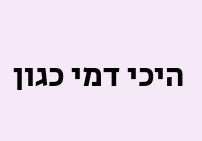היכי דמי כגון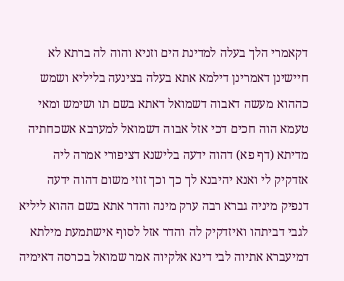דקאמרי הלך בעלה למדינת הים וזניא והוה לה ברתא לא חיישינן דאמרינן דילמא אתא בעלה בצינעה בליליא ושמש כההוא מעשה דאבוה דשמואל דאתא בשם תו ושימש ומאי טעמא הוה חכים דכי אזל אבוה דשמואל למערבא אשכחתיה מדיתא (דף פא) דהוה ידעה בלישנא דציפורי אמרה ליה אזדקיק לי ואנא יהיבנא לך כך וכך זוזי משום דהוה ידעה דנפיק מיניה גברא רבה ערק מינה והדר אתא בשם ההוא ליליא לגבי דביתהו ואיזדקיק לה והדר אזל לסוף אישתמעת מילתא דמיעברא אתיוה לבי דינא אלקיוה אמר שמואל בכרסה דאימיה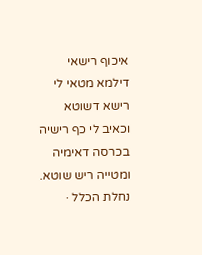איכוף רישאי דילמא מטאי לי רישא דשוטא וכאיב לי כף רישיה בכרסה דאימיה ומטייה ריש שוטא.
נחלת הכלל ·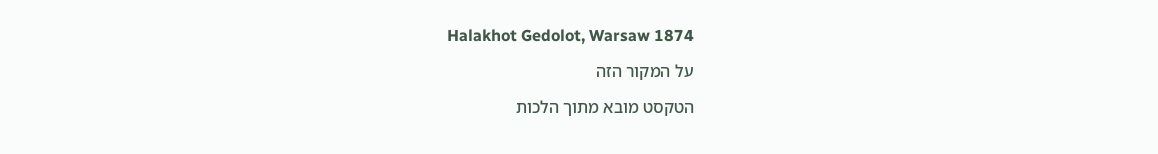Halakhot Gedolot, Warsaw 1874

על המקור הזה

הטקסט מובא מתוך הלכות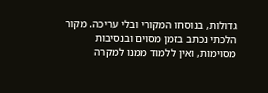גדולות, בנוסחו המקורי ובלי עריכה. מקור הלכתי נכתב בזמן מסוים ובנסיבות מסוימות, ואין ללמוד ממנו למקרה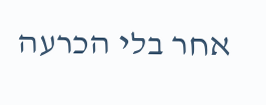אחר בלי הכרעה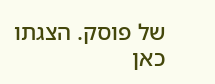של פוסק. הצגתו כאן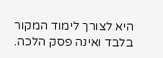היא לצורך לימוד המקור בלבד ואינה פסק הלכה.